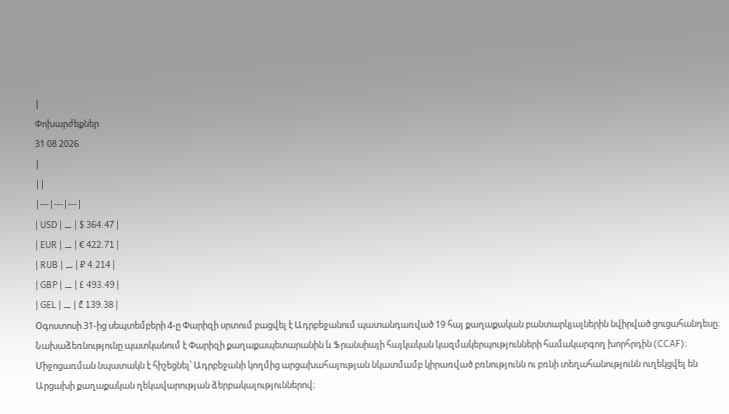|
Փոխարժեքներ
31 08 2026
|
||
|---|---|---|
| USD | ⚊ | $ 364.47 |
| EUR | ⚊ | € 422.71 |
| RUB | ⚊ | ₽ 4.214 |
| GBP | ⚊ | £ 493.49 |
| GEL | ⚊ | ₾ 139.38 |
Օգոստոսի 31-ից սեպտեմբերի 4-ը Փարիզի սրտում բացվել է Ադրբեջանում պատանդառված 19 հայ քաղաքական բանտարկյալներին նվիրված ցուցահանդեսը։ Նախաձեռնությունը պատկանում է Փարիզի քաղաքապետարանին և Ֆրանսիայի հայկական կազմակերպությունների համակարգող խորհրդին (CCAF)։ Միջոցառման նպատակն է հիշեցնել՝ Ադրբեջանի կողմից արցախահայության նկատմամբ կիրառված բռնությունն ու բռնի տեղահանությունն ուղեկցվել են Արցախի քաղաքական ղեկավարության ձերբակալություններով։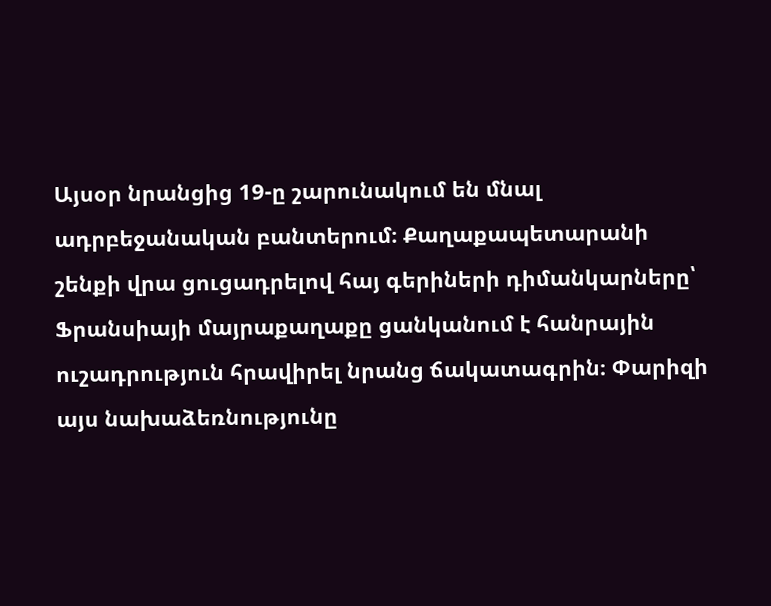Այսօր նրանցից 19-ը շարունակում են մնալ ադրբեջանական բանտերում։ Քաղաքապետարանի շենքի վրա ցուցադրելով հայ գերիների դիմանկարները՝ Ֆրանսիայի մայրաքաղաքը ցանկանում է հանրային ուշադրություն հրավիրել նրանց ճակատագրին։ Փարիզի այս նախաձեռնությունը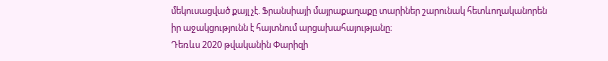մեկուսացված քայլ չէ. Ֆրանսիայի մայրաքաղաքը տարիներ շարունակ հետևողականորեն իր աջակցությունն է հայտնում արցախահայությանը։
Դեռևս 2020 թվականին Փարիզի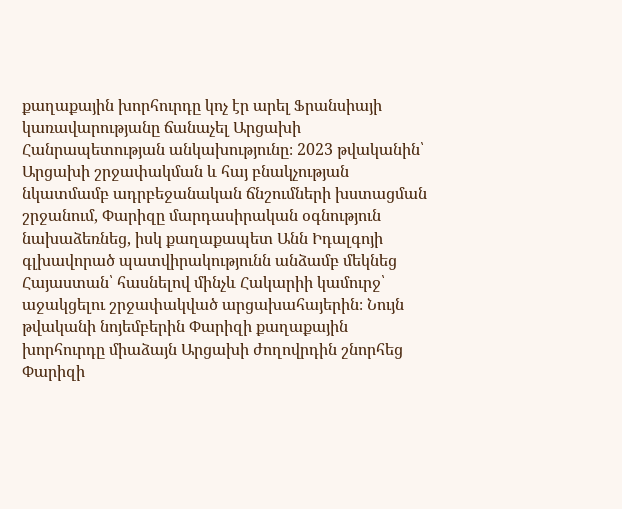քաղաքային խորհուրդը կոչ էր արել Ֆրանսիայի կառավարությանը ճանաչել Արցախի Հանրապետության անկախությունը։ 2023 թվականին՝ Արցախի շրջափակման և հայ բնակչության նկատմամբ ադրբեջանական ճնշումների խստացման շրջանում, Փարիզը մարդասիրական օգնություն նախաձեռնեց, իսկ քաղաքապետ Անն Իդալգոյի գլխավորած պատվիրակությունն անձամբ մեկնեց Հայաստան՝ հասնելով մինչև Հակարիի կամուրջ՝ աջակցելու շրջափակված արցախահայերին։ Նույն թվականի նոյեմբերին Փարիզի քաղաքային խորհուրդը միաձայն Արցախի ժողովրդին շնորհեց Փարիզի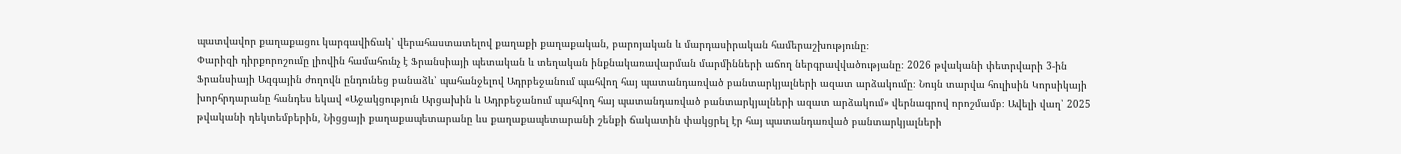պատվավոր քաղաքացու կարգավիճակ՝ վերահաստատելով քաղաքի քաղաքական, բարոյական և մարդասիրական համերաշխությունը։
Փարիզի դիրքորոշումը լիովին համահունչ է Ֆրանսիայի պետական և տեղական ինքնակառավարման մարմինների աճող ներգրավվածությանը։ 2026 թվականի փետրվարի 3-ին Ֆրանսիայի Ազգային ժողովն ընդունեց բանաձև՝ պահանջելով Ադրբեջանում պահվող հայ պատանդառված բանտարկյալների ազատ արձակումը։ Նույն տարվա հուլիսին Կորսիկայի խորհրդարանը հանդես եկավ «Աջակցություն Արցախին և Ադրբեջանում պահվող հայ պատանդառված բանտարկյալների ազատ արձակում» վերնագրով որոշմամբ։ Ավելի վաղ՝ 2025 թվականի դեկտեմբերին, Նիցցայի քաղաքապետարանը ևս քաղաքապետարանի շենքի ճակատին փակցրել էր հայ պատանդառված բանտարկյալների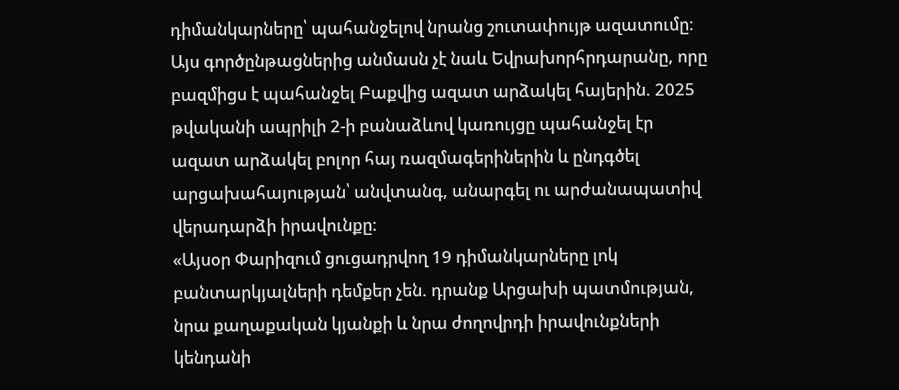դիմանկարները՝ պահանջելով նրանց շուտափույթ ազատումը։ Այս գործընթացներից անմասն չէ նաև Եվրախորհրդարանը, որը բազմիցս է պահանջել Բաքվից ազատ արձակել հայերին. 2025 թվականի ապրիլի 2-ի բանաձևով կառույցը պահանջել էր ազատ արձակել բոլոր հայ ռազմագերիներին և ընդգծել արցախահայության՝ անվտանգ, անարգել ու արժանապատիվ վերադարձի իրավունքը։
«Այսօր Փարիզում ցուցադրվող 19 դիմանկարները լոկ բանտարկյալների դեմքեր չեն. դրանք Արցախի պատմության, նրա քաղաքական կյանքի և նրա ժողովրդի իրավունքների կենդանի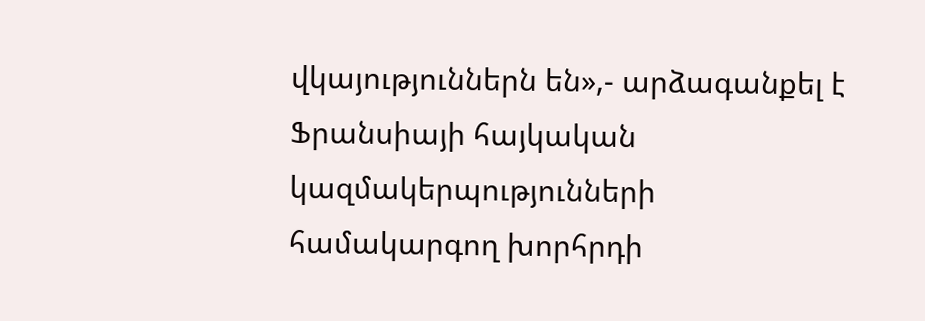վկայություններն են»,- արձագանքել է Ֆրանսիայի հայկական կազմակերպությունների համակարգող խորհրդի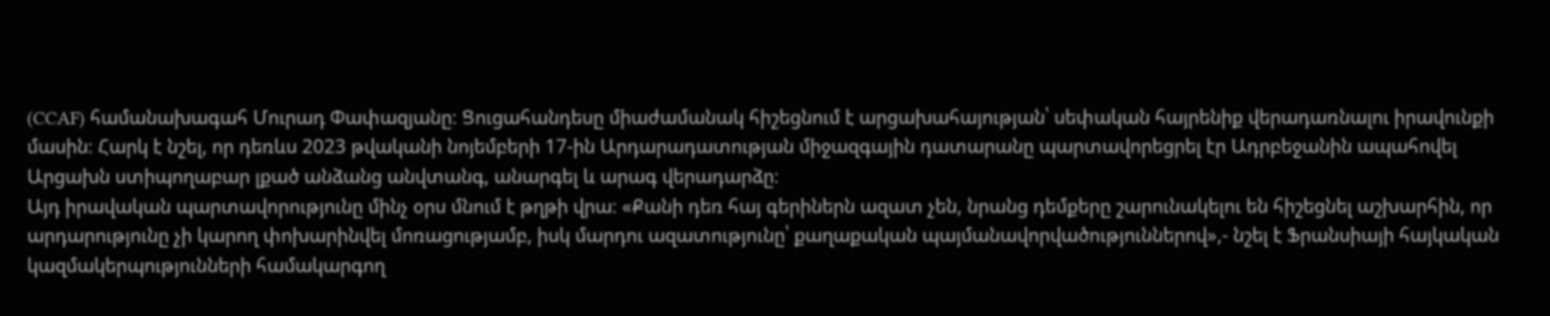(CCAF) համանախագահ Մուրադ Փափազյանը։ Ցուցահանդեսը միաժամանակ հիշեցնում է արցախահայության՝ սեփական հայրենիք վերադառնալու իրավունքի մասին։ Հարկ է նշել, որ դեռևս 2023 թվականի նոյեմբերի 17-ին Արդարադատության միջազգային դատարանը պարտավորեցրել էր Ադրբեջանին ապահովել Արցախն ստիպողաբար լքած անձանց անվտանգ, անարգել և արագ վերադարձը։
Այդ իրավական պարտավորությունը մինչ օրս մնում է թղթի վրա։ «Քանի դեռ հայ գերիներն ազատ չեն, նրանց դեմքերը շարունակելու են հիշեցնել աշխարհին, որ արդարությունը չի կարող փոխարինվել մոռացությամբ, իսկ մարդու ազատությունը՝ քաղաքական պայմանավորվածություններով»,- նշել է Ֆրանսիայի հայկական կազմակերպությունների համակարգող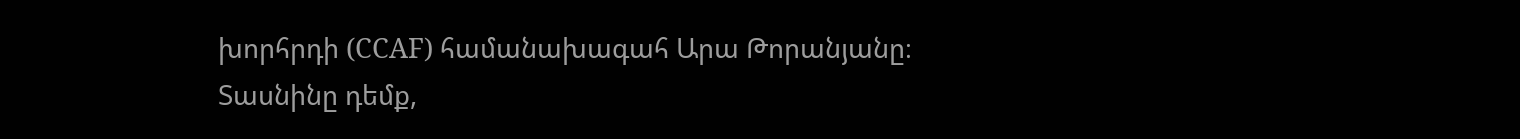խորհրդի (CCAF) համանախագահ Արա Թորանյանը։
Տասնինը դեմք,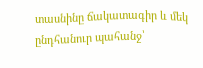տասնինը ճակատագիր և մեկ ընդհանուր պահանջ՝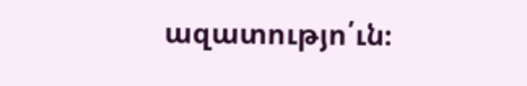ազատությո՛ւն։